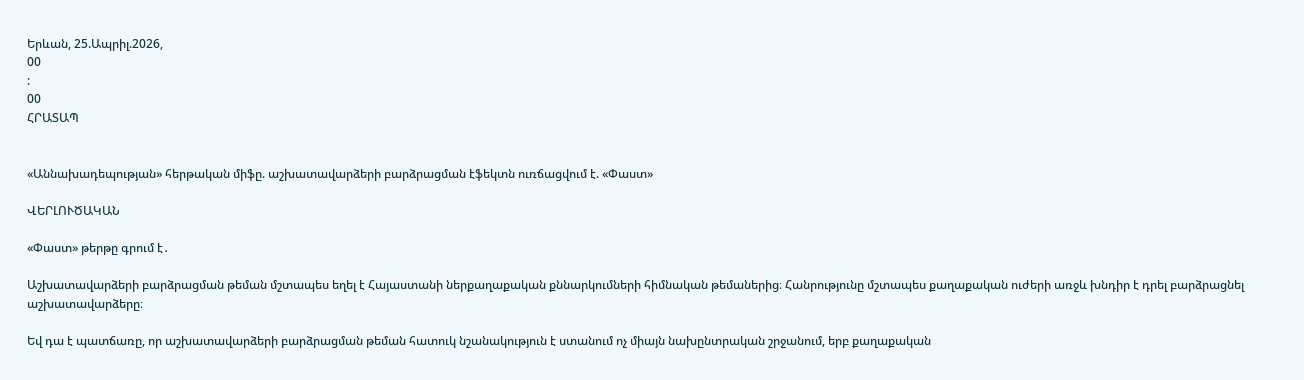Երևան, 25.Ապրիլ.2026,
00
:
00
ՀՐԱՏԱՊ


«Աննախադեպության» հերթական միֆը. աշխատավարձերի բարձրացման էֆեկտն ուռճացվում է. «Փաստ»

ՎԵՐԼՈՒԾԱԿԱՆ

«Փաստ» թերթը գրում է․

Աշխատավարձերի բարձրացման թեման մշտապես եղել է Հայաստանի ներքաղաքական քննարկումների հիմնական թեմաներից։ Հանրությունը մշտապես քաղաքական ուժերի առջև խնդիր է դրել բարձրացնել աշխատավարձերը։

Եվ դա է պատճառը, որ աշխատավարձերի բարձրացման թեման հատուկ նշանակություն է ստանում ոչ միայն նախընտրական շրջանում, երբ քաղաքական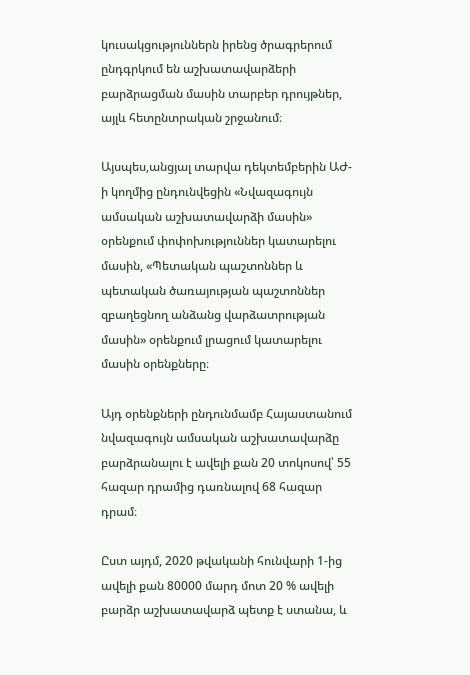կուսակցություններն իրենց ծրագրերում ընդգրկում են աշխատավարձերի բարձրացման մասին տարբեր դրույթներ, այլև հետընտրական շրջանում։

Այսպես,անցյալ տարվա դեկտեմբերին ԱԺ-ի կողմից ընդունվեցին «Նվազագույն ամսական աշխատավարձի մասին» օրենքում փոփոխություններ կատարելու մասին, «Պետական պաշտոններ և պետական ծառայության պաշտոններ զբաղեցնող անձանց վարձատրության մասին» օրենքում լրացում կատարելու մասին օրենքները։

Այդ օրենքների ընդունմամբ Հայաստանում նվազագույն ամսական աշխատավարձը բարձրանալու է ավելի քան 20 տոկոսով՝ 55 հազար դրամից դառնալով 68 հազար դրամ։

Ըստ այդմ, 2020 թվականի հունվարի 1-ից ավելի քան 80000 մարդ մոտ 20 % ավելի բարձր աշխատավարձ պետք է ստանա, և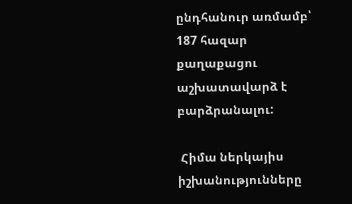ընդհանուր առմամբ՝ 187 հազար քաղաքացու աշխատավարձ է բարձրանալու:

 Հիմա ներկայիս իշխանությունները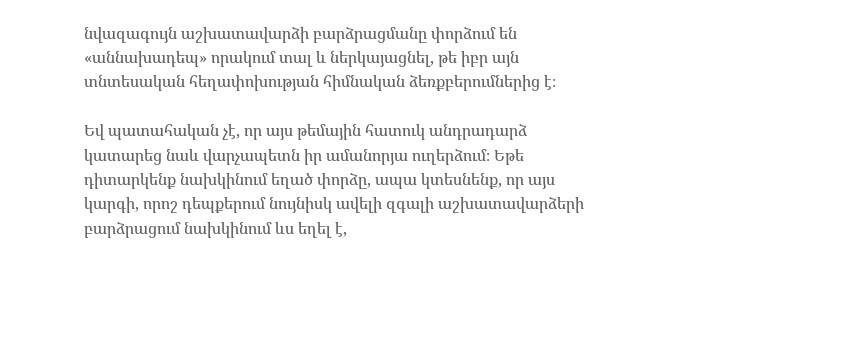նվազագույն աշխատավարձի բարձրացմանը փորձում են «աննախադեպ» որակում տալ և ներկայացնել, թե իբր այն տնտեսական հեղափոխության հիմնական ձեռքբերումներից է։

Եվ պատահական չէ, որ այս թեմային հատուկ անդրադարձ կատարեց նաև վարչապետն իր ամանորյա ուղերձում։ Եթե դիտարկենք նախկինում եղած փորձը, ապա կտեսնենք, որ այս կարգի, որոշ դեպքերում նույնիսկ ավելի զգալի աշխատավարձերի բարձրացում նախկինում ևս եղել է,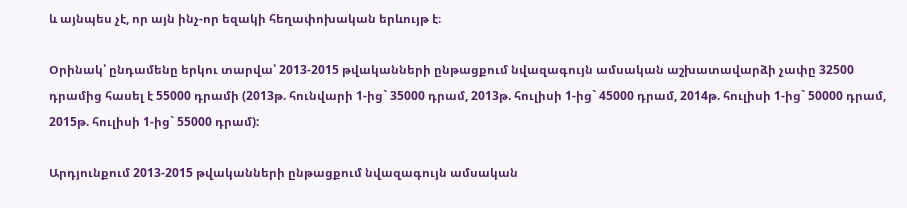և այնպես չէ, որ այն ինչ-որ եզակի հեղափոխական երևույթ է։

Օրինակ՝ ընդամենը երկու տարվա՝ 2013-2015 թվականների ընթացքում նվազագույն ամսական աշխատավարձի չափը 32500 դրամից հասել է 55000 դրամի (2013թ. հունվարի 1-ից` 35000 դրամ, 2013թ. հուլիսի 1-ից` 45000 դրամ, 2014թ. հուլիսի 1-ից` 50000 դրամ, 2015թ. հուլիսի 1-ից` 55000 դրամ):

Արդյունքում 2013-2015 թվականների ընթացքում նվազագույն ամսական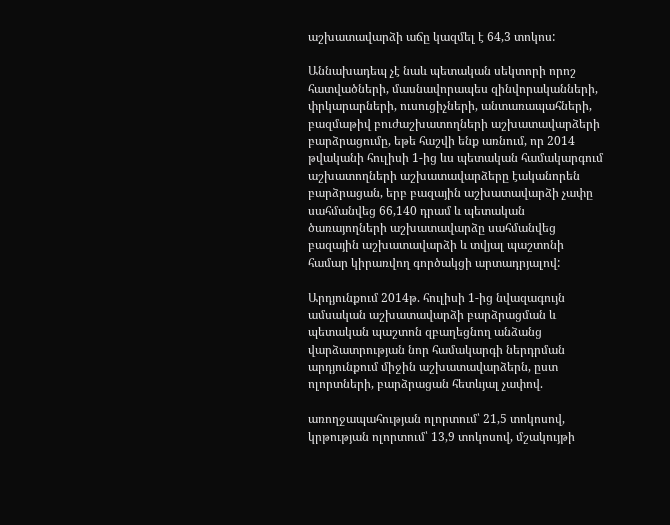աշխատավարձի աճը կազմել է 64,3 տոկոս:

Աննախադեպ չէ նաև պետական սեկտորի որոշ հատվածների, մասնավորապես զինվորականների, փրկարարների, ուսուցիչների, անտառապահների, բազմաթիվ բուժաշխատողների աշխատավարձերի բարձրացումը, եթե հաշվի ենք առնում, որ 2014 թվականի հուլիսի 1-ից ևս պետական համակարգում աշխատողների աշխատավարձերը էականորեն բարձրացան, երբ բազային աշխատավարձի չափը սահմանվեց 66,140 դրամ և պետական ծառայողների աշխատավարձը սահմանվեց բազային աշխատավարձի և տվյալ պաշտոնի համար կիրառվող գործակցի արտադրյալով:

Արդյունքում 2014թ. հուլիսի 1-ից նվազագույն ամսական աշխատավարձի բարձրացման և պետական պաշտոն զբաղեցնող անձանց վարձատրության նոր համակարգի ներդրման արդյունքում միջին աշխատավարձերն, ըստ ոլորտների, բարձրացան հետևյալ չափով.

առողջապահության ոլորտում՝ 21,5 տոկոսով, կրթության ոլորտում՝ 13,9 տոկոսով, մշակույթի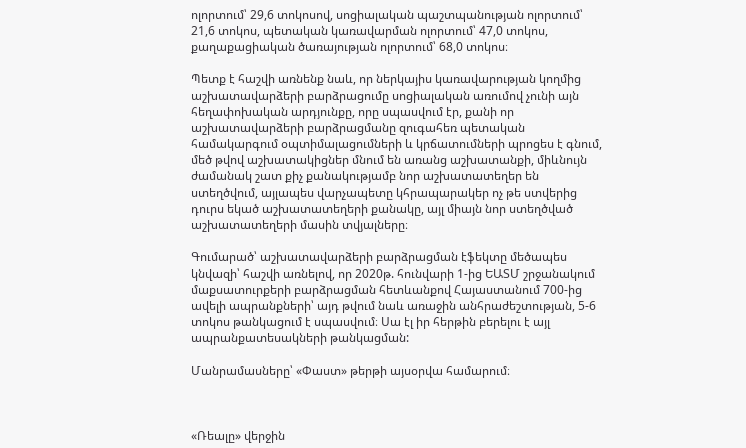ոլորտում՝ 29,6 տոկոսով, սոցիալական պաշտպանության ոլորտում՝ 21,6 տոկոս, պետական կառավարման ոլորտում՝ 47,0 տոկոս, քաղաքացիական ծառայության ոլորտում՝ 68,0 տոկոս։

Պետք է հաշվի առնենք նաև, որ ներկայիս կառավարության կողմից աշխատավարձերի բարձրացումը սոցիալական առումով չունի այն հեղափոխական արդյունքը, որը սպասվում էր, քանի որ աշխատավարձերի բարձրացմանը զուգահեռ պետական համակարգում օպտիմալացումների և կրճատումների պրոցես է գնում, մեծ թվով աշխատակիցներ մնում են առանց աշխատանքի, միևնույն ժամանակ շատ քիչ քանակությամբ նոր աշխատատեղեր են ստեղծվում, այլապես վարչապետը կհրապարակեր ոչ թե ստվերից դուրս եկած աշխատատեղերի քանակը, այլ միայն նոր ստեղծված աշխատատեղերի մասին տվյալները։

Գումարած՝ աշխատավարձերի բարձրացման էֆեկտը մեծապես կնվազի՝ հաշվի առնելով, որ 2020թ. հունվարի 1-ից ԵԱՏՄ շրջանակում մաքսատուրքերի բարձրացման հետևանքով Հայաստանում 700-ից ավելի ապրանքների՝ այդ թվում նաև առաջին անհրաժեշտության, 5-6 տոկոս թանկացում է սպասվում։ Սա էլ իր հերթին բերելու է այլ ապրանքատեսակների թանկացման:

Մանրամասները՝ «Փաստ» թերթի այսօրվա համարում։



«Ռեալը» վերջին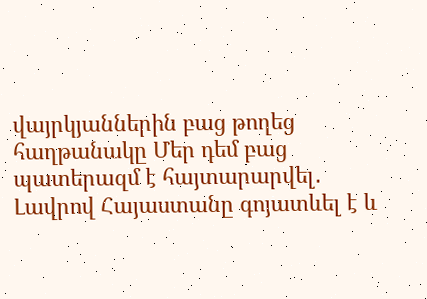վայրկյաններին բաց թողեց հաղթանակը Մեր դեմ բաց պատերազմ է հայտարարվել․ Լավրով Հայաստանը գոյատևել է և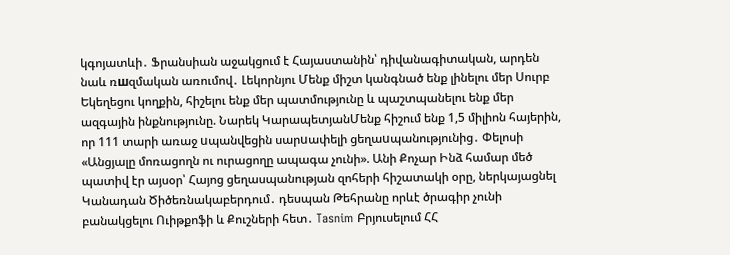կգոյատևի․ Ֆրանսիան աջակցում է Հայաստանին՝ դիվանագիտական, արդեն նաև ռшզմական առումով․ Լեկորնյու Մենք միշտ կանգնած ենք լինելու մեր Սուրբ Եկեղեցու կողքին, հիշելու ենք մեր պատմությունը և պաշտպանելու ենք մեր ազգային ինքնությունը. Նարեկ ԿարապետյանՄենք հիշում ենք 1,5 միլիոն հայերին, որ 111 տարի առաջ uպանվեցին սարuափելի ցեղաuպանությունից․ Փելոսի «Անցյալը մոռացողն ու ուրացողը ապագա չունի». Անի Քոչար Ինձ համար մեծ պատիվ էր այսօր՝ Հայոց ցեղասպանության զոհերի հիշատակի օրը, ներկայացնել Կանադան Ծիծեռնակաբերդում․ դեսպան Թեհրանը որևէ ծրագիր չունի բանակցելու Ուիթքոֆի և Քուշների հետ․ Tasnim Բրյուսելում ՀՀ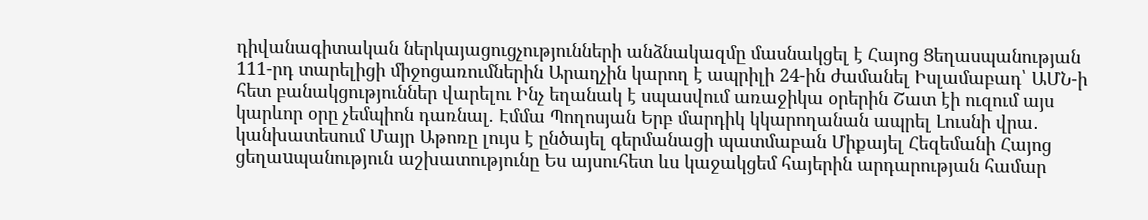դիվանագիտական ներկայացուցչությունների անձնակազմը մասնակցել է Հայոց Ցեղասպանության 111-րդ տարելիցի միջոցառումներին Արաղչին կարող է ապրիլի 24-ին ժամանել Իսլամաբադ՝ ԱՄՆ-ի հետ բանակցություններ վարելու Ինչ եղանակ է սպասվում առաջիկա օրերին Շատ էի ուզում այս կարևոր օրը չեմպիոն դառնալ. Էմմա Պողոսյան Երբ մարդիկ կկարողանան ապրել Լուսնի վրա․ կանխատեսում Մայր Աթոռը լույս է ընծայել գերմանացի պատմաբան Միքայել Հեզեմանի Հայոց ցեղաuպանություն աշխատությունը Ես այսուհետ ևս կաջակցեմ հայերին արդարության համար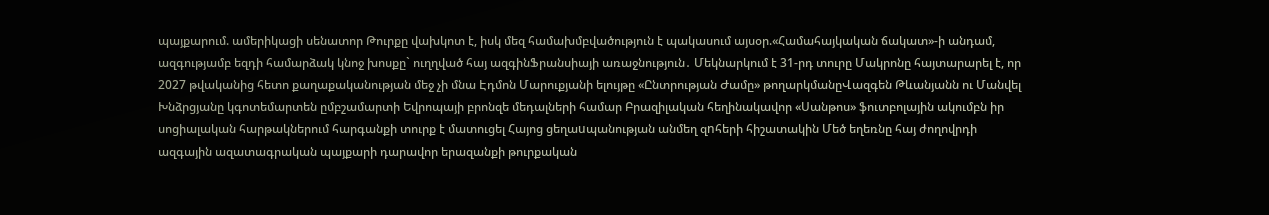պայքարում. ամերիկացի սենատոր Թուրքը վախկոտ է, իսկ մեզ համախմբվածություն է պակասում այսօր.«Համահայկական ճակատ»-ի անդամ, ազգությամբ եզդի համարձակ կնոջ խոսքը` ուղղված հայ ազգինՖրանսիայի առաջնություն․ Մեկնարկում է 31-րդ տուրը Մակրոնը հայտարարել է, որ 2027 թվականից հետո քաղաքականության մեջ չի մնա Էդմոն Մարուքյանի ելույթը «Ընտրության Ժամը» թողարկմանըՎազգեն Թևանյանն ու Մանվել Խնձրցյանը կգոտեմարտեն ըմբշամարտի Եվրոպայի բրոնզե մեդալների համար Բրազիլական հեղինակավոր «Սանթոս» ֆուտբոլային ակումբն իր սոցիալական հարթակներում հարգանքի տուրք է մատուցել Հայոց ցեղաuպանության անմեղ զnհերի հիշատակին Մեծ եղեռնը հայ ժողովրդի ազգային ազատագրական պայքարի դարավոր երազանքի թուրքական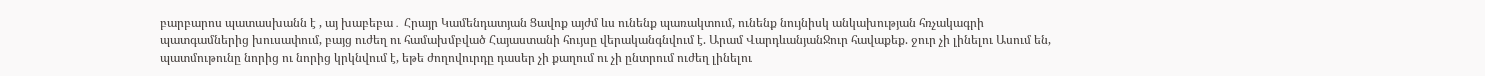բարբարոս պատասխանն է , այ խաբեբա․ Հրայր Կամենդատյան Ցավոք այժմ ևս ունենք պառակտում, ունենք նույնիսկ անկախության հռչակագրի պատգամներից խուսափում, բայց ուժեղ ու համախմբված Հայաստանի հույսը վերականգնվում է. Արամ ՎարդևանյանՋուր հավաքեք. ջուր չի լինելու Ասում են, պատմութունը նորից ու նորից կրկնվում է, եթե ժողովուրդը դասեր չի քաղում ու չի ընտրում ուժեղ լինելու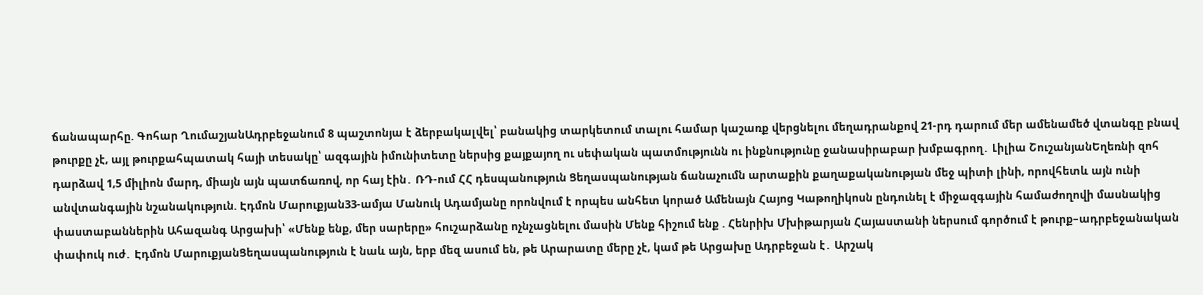ճանապարհը. Գոհար ՂումաշյանԱդրբեջանում 8 պաշտոնյա է ձերբակալվել՝ բանակից տարկետում տալու համար կաշառք վերցնելու մեղադրանքով 21-րդ դարում մեր ամենամեծ վտանգը բնավ թուրքը չէ, այլ թուրքահպատակ հայի տեսակը՝ ազգային իմունիտետը ներսից քայքայող ու սեփական պատմությունն ու ինքնությունը ջանասիրաբար խմբագրող․ Լիլիա ՇուշանյանԵղեռնի զոհ դարձավ 1,5 միլիոն մարդ, միայն այն պատճառով, որ հայ էին․ ՌԴ-ում ՀՀ դեսպանություն Ցեղասպանության ճանաչումն արտաքին քաղաքականության մեջ պիտի լինի, որովհետև այն ունի անվտանգային նշանակություն. Էդմոն Մարուքյան33-ամյա Մանուկ Ադամյանը որոնվում է որպես անհետ կորած Ամենայն Հայոց Կաթողիկոսն ընդունել է միջազգային համաժողովի մասնակից փաստաբաններին Ահազանգ Արցախի՝ «Մենք ենք, մեր սարերը» հուշարձանը ոչնչացնելու մասին Մենք հիշում ենք . Հենրիխ Մխիթարյան Հայաստանի ներսում գործում է թուրք–ադրբեջանական փափուկ ուժ․ Էդմոն ՄարուքյանՑեղասպանություն է նաև այն, երբ մեզ ասում են, թե Արարատը մերը չէ, կամ թե Արցախը Ադրբեջան է․ Արշակ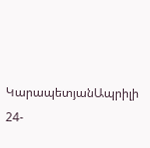ԿարապետյանԱպրիլի 24-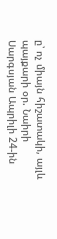ը՝ ոչ միայն հիշատակի, այլև պայքարի օր. Նաիրի Սարգսյան Ապրիլի 24-ին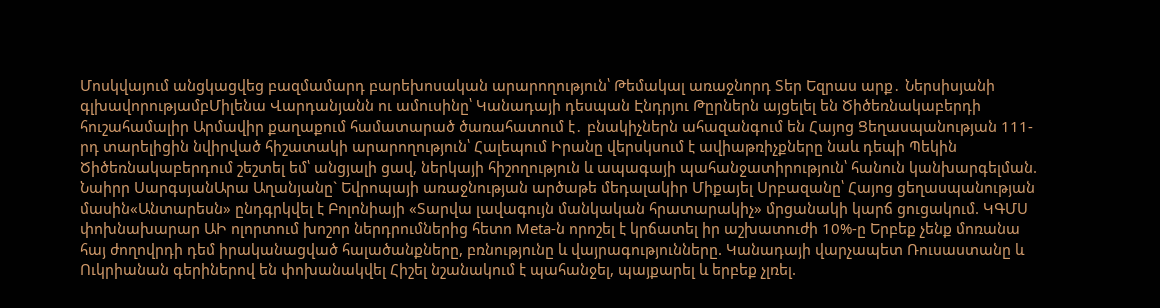Մոսկվայում անցկացվեց բազմամարդ բարեխոսական արարողություն՝ Թեմակալ առաջնորդ Տեր Եզրաս արք․ Ներսիսյանի գլխավորությամբՄիլենա Վարդանյանն ու ամուսինը՝ Կանադայի դեսպան Էնդրյու Թըրներն այցելել են Ծիծեռնակաբերդի հուշահամալիր Արմավիր քաղաքում համատարած ծառահատում է․ բնակիչներն ահազանգում են Հայոց Ցեղասպանության 111-րդ տարելիցին նվիրված հիշատակի արարողություն՝ Հալեպում Իրանը վերսկսում է ավիաթռիչքները նաև դեպի Պեկին Ծիծեռնակաբերդում շեշտել եմ՝ անցյալի ցավ, ներկայի հիշողություն և ապագայի պահանջատիրություն՝ հանուն կանխարգելման. Նաիրր ՍարգսյանԱրա Աղանյանը` Եվրոպայի առաջնության արծաթե մեդալակիր Միքայել Սրբազանը՝ Հայոց ցեղասպանության մասին«Անտարեսն» ընդգրկվել է Բոլոնիայի «Տարվա լավագույն մանկական հրատարակիչ» մրցանակի կարճ ցուցակում. ԿԳՄՍ փոխնախարար ԱԻ ոլորտում խոշոր ներդրումներից հետո Meta-ն որոշել է կրճատել իր աշխատուժի 10%-ը Երբեք չենք մոռանա հայ ժողովրդի դեմ իրականացված հալածանքները, բռնությունը և վայրագությունները. Կանադայի վարչապետ Ռուսաստանը և Ուկրիանան գերիներով են փոխանակվել Հիշել նշանակում է պահանջել, պայքարել և երբեք չլռել.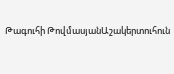Թագուհի ԹովմասյանԱշակերտուհուն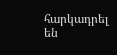հարկադրել են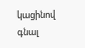կացինով գնալ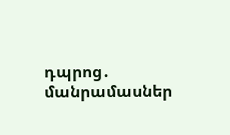դպրոց․ մանրամասներ